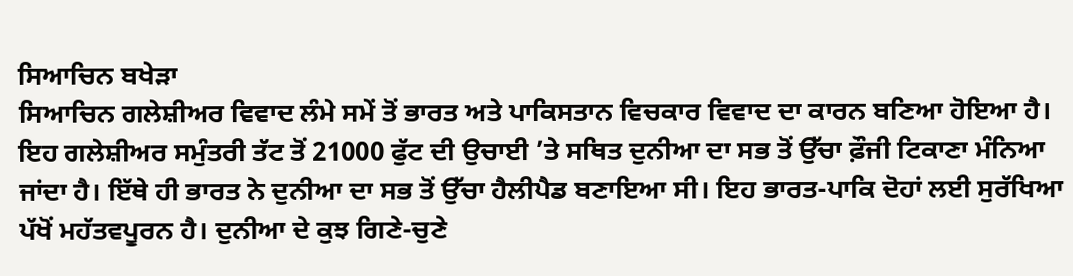ਸਿਆਚਿਨ ਬਖੇੜਾ
ਸਿਆਚਿਨ ਗਲੇਸ਼ੀਅਰ ਵਿਵਾਦ ਲੰਮੇ ਸਮੇਂ ਤੋਂ ਭਾਰਤ ਅਤੇ ਪਾਕਿਸਤਾਨ ਵਿਚਕਾਰ ਵਿਵਾਦ ਦਾ ਕਾਰਨ ਬਣਿਆ ਹੋਇਆ ਹੈ। ਇਹ ਗਲੇਸ਼ੀਅਰ ਸਮੁੰਤਰੀ ਤੱਟ ਤੋਂ 21000 ਫੁੱਟ ਦੀ ਉਚਾਈ ’ਤੇ ਸਥਿਤ ਦੁਨੀਆ ਦਾ ਸਭ ਤੋਂ ਉੱਚਾ ਫ਼ੌਜੀ ਟਿਕਾਣਾ ਮੰਨਿਆ ਜਾਂਦਾ ਹੈ। ਇੱਥੇ ਹੀ ਭਾਰਤ ਨੇ ਦੁਨੀਆ ਦਾ ਸਭ ਤੋਂ ਉੱਚਾ ਹੈਲੀਪੈਡ ਬਣਾਇਆ ਸੀ। ਇਹ ਭਾਰਤ-ਪਾਕਿ ਦੋਹਾਂ ਲਈ ਸੁਰੱਖਿਆ ਪੱਖੋਂ ਮਹੱਤਵਪੂਰਨ ਹੈ। ਦੁਨੀਆ ਦੇ ਕੁਝ ਗਿਣੇ-ਚੁਣੇ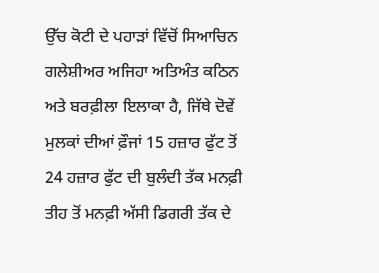ਉੱਚ ਕੋਟੀ ਦੇ ਪਹਾੜਾਂ ਵਿੱਚੋਂ ਸਿਆਚਿਨ ਗਲੇਸ਼ੀਅਰ ਅਜਿਹਾ ਅਤਿਅੰਤ ਕਠਿਨ ਅਤੇ ਬਰਫ਼ੀਲਾ ਇਲਾਕਾ ਹੈ, ਜਿੱਥੇ ਦੋਵੇਂ ਮੁਲਕਾਂ ਦੀਆਂ ਫ਼ੌਜਾਂ 15 ਹਜ਼ਾਰ ਫੁੱਟ ਤੋਂ 24 ਹਜ਼ਾਰ ਫੁੱਟ ਦੀ ਬੁਲੰਦੀ ਤੱਕ ਮਨਫ਼ੀ ਤੀਹ ਤੋਂ ਮਨਫ਼ੀ ਅੱਸੀ ਡਿਗਰੀ ਤੱਕ ਦੇ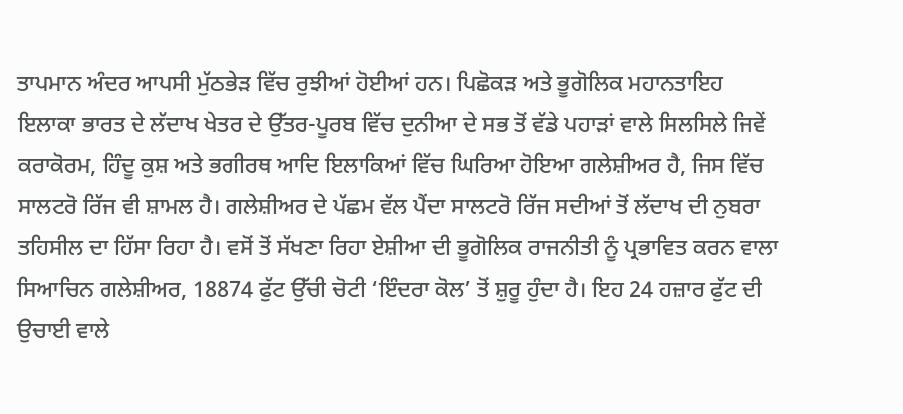ਤਾਪਮਾਨ ਅੰਦਰ ਆਪਸੀ ਮੁੱਠਭੇੜ ਵਿੱਚ ਰੁਝੀਆਂ ਹੋਈਆਂ ਹਨ। ਪਿਛੋਕੜ ਅਤੇ ਭੂਗੋਲਿਕ ਮਹਾਨਤਾਇਹ ਇਲਾਕਾ ਭਾਰਤ ਦੇ ਲੱਦਾਖ ਖੇਤਰ ਦੇ ਉੱਤਰ-ਪੂਰਬ ਵਿੱਚ ਦੁਨੀਆ ਦੇ ਸਭ ਤੋਂ ਵੱਡੇ ਪਹਾੜਾਂ ਵਾਲੇ ਸਿਲਸਿਲੇ ਜਿਵੇਂ ਕਰਾਕੋਰਮ, ਹਿੰਦੂ ਕੁਸ਼ ਅਤੇ ਭਗੀਰਥ ਆਦਿ ਇਲਾਕਿਆਂ ਵਿੱਚ ਘਿਰਿਆ ਹੋਇਆ ਗਲੇਸ਼ੀਅਰ ਹੈ, ਜਿਸ ਵਿੱਚ ਸਾਲਟਰੋ ਰਿੱਜ ਵੀ ਸ਼ਾਮਲ ਹੈ। ਗਲੇਸ਼ੀਅਰ ਦੇ ਪੱਛਮ ਵੱਲ ਪੈਂਦਾ ਸਾਲਟਰੋ ਰਿੱਜ ਸਦੀਆਂ ਤੋਂ ਲੱਦਾਖ ਦੀ ਨੁਬਰਾ ਤਹਿਸੀਲ ਦਾ ਹਿੱਸਾ ਰਿਹਾ ਹੈ। ਵਸੋਂ ਤੋਂ ਸੱਖਣਾ ਰਿਹਾ ਏਸ਼ੀਆ ਦੀ ਭੂਗੋਲਿਕ ਰਾਜਨੀਤੀ ਨੂੰ ਪ੍ਰਭਾਵਿਤ ਕਰਨ ਵਾਲਾ ਸਿਆਚਿਨ ਗਲੇਸ਼ੀਅਰ, 18874 ਫੁੱਟ ਉੱਚੀ ਚੋਟੀ ‘ਇੰਦਰਾ ਕੋਲ’ ਤੋਂ ਸ਼ੁਰੂ ਹੁੰਦਾ ਹੈ। ਇਹ 24 ਹਜ਼ਾਰ ਫੁੱਟ ਦੀ ਉਚਾਈ ਵਾਲੇ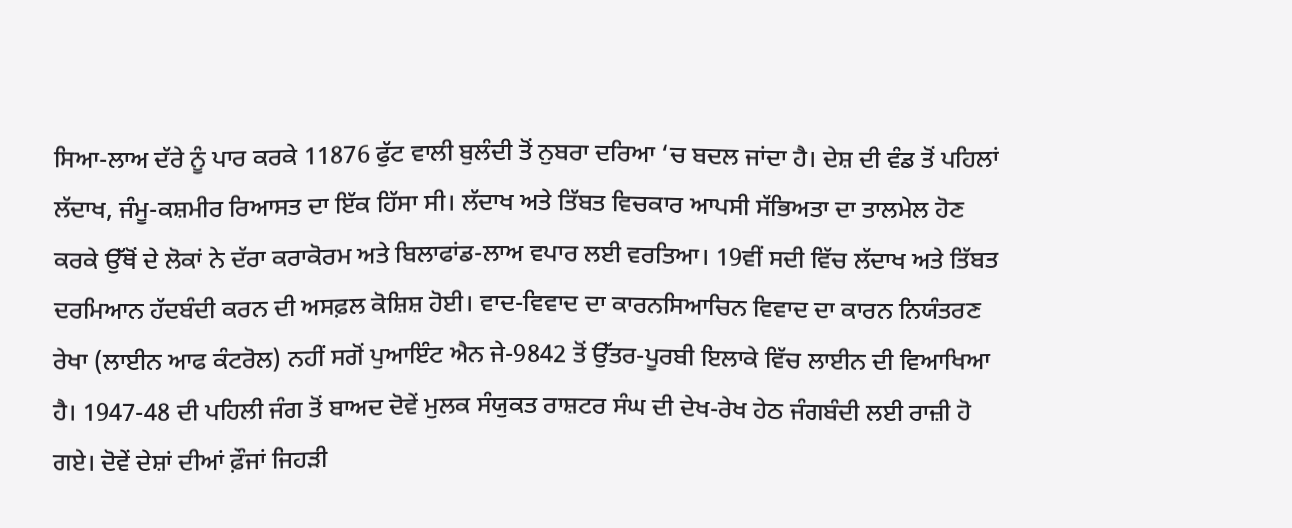ਸਿਆ-ਲਾਅ ਦੱਰੇ ਨੂੰ ਪਾਰ ਕਰਕੇ 11876 ਫੁੱਟ ਵਾਲੀ ਬੁਲੰਦੀ ਤੋਂ ਨੁਬਰਾ ਦਰਿਆ ‘ਚ ਬਦਲ ਜਾਂਦਾ ਹੈ। ਦੇਸ਼ ਦੀ ਵੰਡ ਤੋਂ ਪਹਿਲਾਂ ਲੱਦਾਖ, ਜੰਮੂ-ਕਸ਼ਮੀਰ ਰਿਆਸਤ ਦਾ ਇੱਕ ਹਿੱਸਾ ਸੀ। ਲੱਦਾਖ ਅਤੇ ਤਿੱਬਤ ਵਿਚਕਾਰ ਆਪਸੀ ਸੱਭਿਅਤਾ ਦਾ ਤਾਲਮੇਲ ਹੋਣ ਕਰਕੇ ਉੱਥੋਂ ਦੇ ਲੋਕਾਂ ਨੇ ਦੱਰਾ ਕਰਾਕੋਰਮ ਅਤੇ ਬਿਲਾਫਾਂਡ-ਲਾਅ ਵਪਾਰ ਲਈ ਵਰਤਿਆ। 19ਵੀਂ ਸਦੀ ਵਿੱਚ ਲੱਦਾਖ ਅਤੇ ਤਿੱਬਤ ਦਰਮਿਆਨ ਹੱਦਬੰਦੀ ਕਰਨ ਦੀ ਅਸਫ਼ਲ ਕੋਸ਼ਿਸ਼ ਹੋਈ। ਵਾਦ-ਵਿਵਾਦ ਦਾ ਕਾਰਨਸਿਆਚਿਨ ਵਿਵਾਦ ਦਾ ਕਾਰਨ ਨਿਯੰਤਰਣ ਰੇਖਾ (ਲਾਈਨ ਆਫ ਕੰਟਰੋਲ) ਨਹੀਂ ਸਗੋਂ ਪੁਆਇੰਟ ਐਨ ਜੇ-9842 ਤੋਂ ਉੱਤਰ-ਪੂਰਬੀ ਇਲਾਕੇ ਵਿੱਚ ਲਾਈਨ ਦੀ ਵਿਆਖਿਆ ਹੈ। 1947-48 ਦੀ ਪਹਿਲੀ ਜੰਗ ਤੋਂ ਬਾਅਦ ਦੋਵੇਂ ਮੁਲਕ ਸੰਯੁਕਤ ਰਾਸ਼ਟਰ ਸੰਘ ਦੀ ਦੇਖ-ਰੇਖ ਹੇਠ ਜੰਗਬੰਦੀ ਲਈ ਰਾਜ਼ੀ ਹੋ ਗਏ। ਦੋਵੇਂ ਦੇਸ਼ਾਂ ਦੀਆਂ ਫ਼ੌਜਾਂ ਜਿਹੜੀ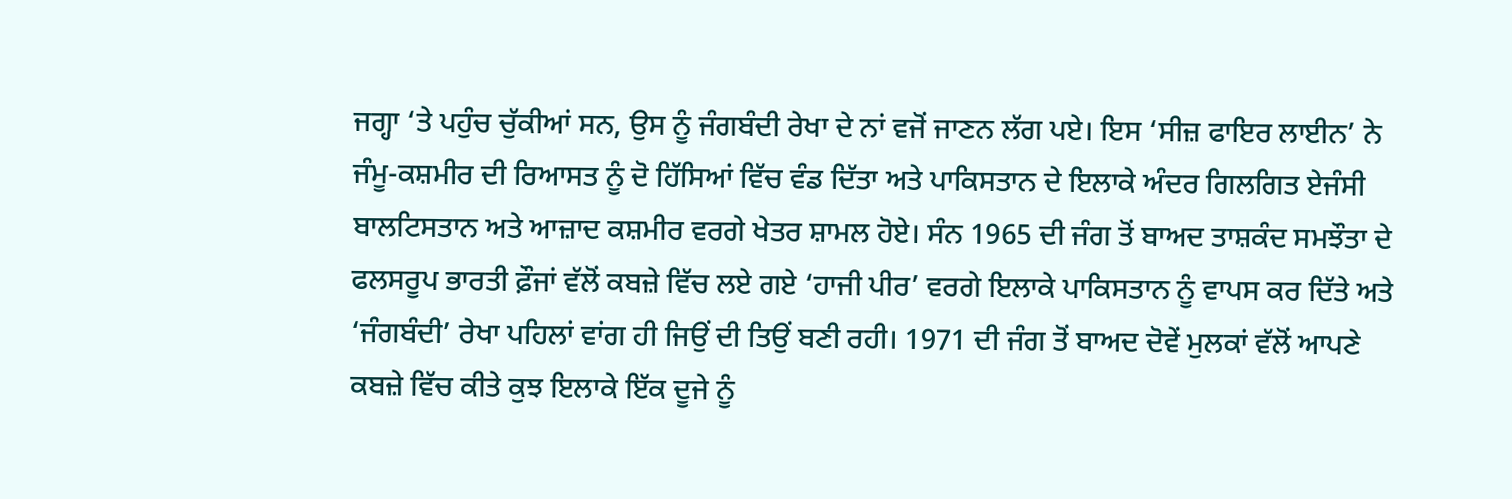ਜਗ੍ਹਾ ‘ਤੇ ਪਹੁੰਚ ਚੁੱਕੀਆਂ ਸਨ, ਉਸ ਨੂੰ ਜੰਗਬੰਦੀ ਰੇਖਾ ਦੇ ਨਾਂ ਵਜੋਂ ਜਾਣਨ ਲੱਗ ਪਏ। ਇਸ ‘ਸੀਜ਼ ਫਾਇਰ ਲਾਈਨ’ ਨੇ ਜੰਮੂ-ਕਸ਼ਮੀਰ ਦੀ ਰਿਆਸਤ ਨੂੰ ਦੋ ਹਿੱਸਿਆਂ ਵਿੱਚ ਵੰਡ ਦਿੱਤਾ ਅਤੇ ਪਾਕਿਸਤਾਨ ਦੇ ਇਲਾਕੇ ਅੰਦਰ ਗਿਲਗਿਤ ਏਜੰਸੀ ਬਾਲਟਿਸਤਾਨ ਅਤੇ ਆਜ਼ਾਦ ਕਸ਼ਮੀਰ ਵਰਗੇ ਖੇਤਰ ਸ਼ਾਮਲ ਹੋਏ। ਸੰਨ 1965 ਦੀ ਜੰਗ ਤੋਂ ਬਾਅਦ ਤਾਸ਼ਕੰਦ ਸਮਝੌਤਾ ਦੇ ਫਲਸਰੂਪ ਭਾਰਤੀ ਫ਼ੌਜਾਂ ਵੱਲੋਂ ਕਬਜ਼ੇ ਵਿੱਚ ਲਏ ਗਏ ‘ਹਾਜੀ ਪੀਰ’ ਵਰਗੇ ਇਲਾਕੇ ਪਾਕਿਸਤਾਨ ਨੂੰ ਵਾਪਸ ਕਰ ਦਿੱਤੇ ਅਤੇ ‘ਜੰਗਬੰਦੀ’ ਰੇਖਾ ਪਹਿਲਾਂ ਵਾਂਗ ਹੀ ਜਿਉਂ ਦੀ ਤਿਉਂ ਬਣੀ ਰਹੀ। 1971 ਦੀ ਜੰਗ ਤੋਂ ਬਾਅਦ ਦੋਵੇਂ ਮੁਲਕਾਂ ਵੱਲੋਂ ਆਪਣੇ ਕਬਜ਼ੇ ਵਿੱਚ ਕੀਤੇ ਕੁਝ ਇਲਾਕੇ ਇੱਕ ਦੂਜੇ ਨੂੰ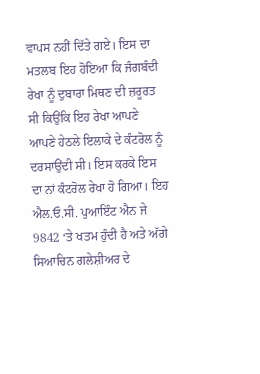ਵਾਪਸ ਨਹੀਂ ਦਿੱਤੇ ਗਏ। ਇਸ ਦਾ ਮਤਲਬ ਇਹ ਹੋਇਆ ਕਿ ਜੰਗਬੰਦੀ ਰੇਖਾ ਨੂੰ ਦੁਬਾਰਾ ਮਿਥਣ ਦੀ ਜ਼ਰੂਰਤ ਸੀ ਕਿਉਂਕਿ ਇਹ ਰੇਖਾ ਆਪਣੇ ਆਪਣੇ ਹੇਠਲੇ ਇਲਾਕੇ ਦੇ ਕੰਟਰੋਲ ਨੂੰ ਦਰਸਾਉਂਦੀ ਸੀ। ਇਸ ਕਰਕੇ ਇਸ ਦਾ ਨਾਂ ਕੰਟਰੋਲ ਰੇਖਾ ਹੋ ਗਿਆ। ਇਹ ਐਲ.ਓ.ਸੀ. ਪੁਆਇੰਟ ਐਨ ਜੇ 9842 ‘ਤੇ ਖਤਮ ਹੁੰਦੀ ਹੈ ਅਤੇ ਅੱਗੇ ਸਿਆਚਿਨ ਗਲੇਸ਼ੀਅਰ ਦੇ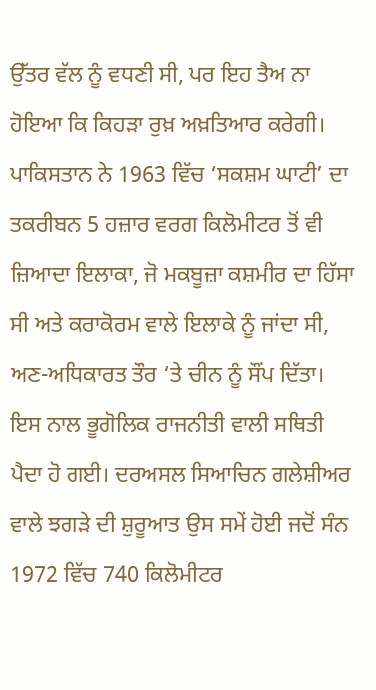ਉੱਤਰ ਵੱਲ ਨੂੰ ਵਧਣੀ ਸੀ, ਪਰ ਇਹ ਤੈਅ ਨਾ ਹੋਇਆ ਕਿ ਕਿਹੜਾ ਰੁਖ਼ ਅਖ਼ਤਿਆਰ ਕਰੇਗੀ। ਪਾਕਿਸਤਾਨ ਨੇ 1963 ਵਿੱਚ ‘ਸਕਸ਼ਮ ਘਾਟੀ’ ਦਾ ਤਕਰੀਬਨ 5 ਹਜ਼ਾਰ ਵਰਗ ਕਿਲੋਮੀਟਰ ਤੋਂ ਵੀ ਜ਼ਿਆਦਾ ਇਲਾਕਾ, ਜੋ ਮਕਬੂਜ਼ਾ ਕਸ਼ਮੀਰ ਦਾ ਹਿੱਸਾ ਸੀ ਅਤੇ ਕਰਾਕੋਰਮ ਵਾਲੇ ਇਲਾਕੇ ਨੂੰ ਜਾਂਦਾ ਸੀ, ਅਣ-ਅਧਿਕਾਰਤ ਤੌਰ ‘ਤੇ ਚੀਨ ਨੂੰ ਸੌਂਪ ਦਿੱਤਾ। ਇਸ ਨਾਲ ਭੂਗੋਲਿਕ ਰਾਜਨੀਤੀ ਵਾਲੀ ਸਥਿਤੀ ਪੈਦਾ ਹੋ ਗਈ। ਦਰਅਸਲ ਸਿਆਚਿਨ ਗਲੇਸ਼ੀਅਰ ਵਾਲੇ ਝਗੜੇ ਦੀ ਸ਼ੁਰੂਆਤ ਉਸ ਸਮੇਂ ਹੋਈ ਜਦੋਂ ਸੰਨ 1972 ਵਿੱਚ 740 ਕਿਲੋਮੀਟਰ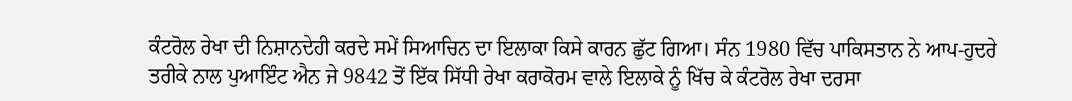ਕੰਟਰੋਲ ਰੇਖਾ ਦੀ ਨਿਸ਼ਾਨਦੇਹੀ ਕਰਦੇ ਸਮੇਂ ਸਿਆਚਿਨ ਦਾ ਇਲਾਕਾ ਕਿਸੇ ਕਾਰਨ ਛੁੱਟ ਗਿਆ। ਸੰਨ 1980 ਵਿੱਚ ਪਾਕਿਸਤਾਨ ਨੇ ਆਪ-ਹੁਦਰੇ ਤਰੀਕੇ ਨਾਲ ਪੁਆਇੰਟ ਐਨ ਜੇ 9842 ਤੋਂ ਇੱਕ ਸਿੱਧੀ ਰੇਖਾ ਕਰਾਕੋਰਮ ਵਾਲੇ ਇਲਾਕੇ ਨੂੰ ਖਿੱਚ ਕੇ ਕੰਟਰੋਲ ਰੇਖਾ ਦਰਸਾ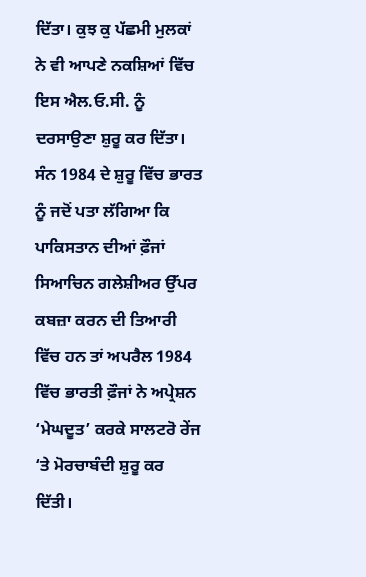ਦਿੱਤਾ। ਕੁਝ ਕੁ ਪੱਛਮੀ ਮੁਲਕਾਂ ਨੇ ਵੀ ਆਪਣੇ ਨਕਸ਼ਿਆਂ ਵਿੱਚ ਇਸ ਐਲ.ਓ.ਸੀ. ਨੂੰ ਦਰਸਾਉਣਾ ਸ਼ੁਰੂ ਕਰ ਦਿੱਤਾ। ਸੰਨ 1984 ਦੇ ਸ਼ੁਰੂ ਵਿੱਚ ਭਾਰਤ ਨੂੰ ਜਦੋਂ ਪਤਾ ਲੱਗਿਆ ਕਿ ਪਾਕਿਸਤਾਨ ਦੀਆਂ ਫ਼ੌਜਾਂ ਸਿਆਚਿਨ ਗਲੇਸ਼ੀਅਰ ਉੱਪਰ ਕਬਜ਼ਾ ਕਰਨ ਦੀ ਤਿਆਰੀ ਵਿੱਚ ਹਨ ਤਾਂ ਅਪਰੈਲ 1984 ਵਿੱਚ ਭਾਰਤੀ ਫ਼ੌਜਾਂ ਨੇ ਅਪ੍ਰੇਸ਼ਨ ‘ਮੇਘਦੂਤ’ ਕਰਕੇ ਸਾਲਟਰੋ ਰੇਂਜ ‘ਤੇ ਮੋਰਚਾਬੰਦੀ ਸ਼ੁਰੂ ਕਰ ਦਿੱਤੀ।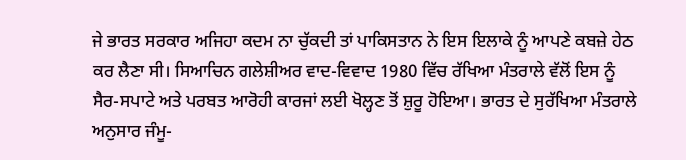ਜੇ ਭਾਰਤ ਸਰਕਾਰ ਅਜਿਹਾ ਕਦਮ ਨਾ ਚੁੱਕਦੀ ਤਾਂ ਪਾਕਿਸਤਾਨ ਨੇ ਇਸ ਇਲਾਕੇ ਨੂੰ ਆਪਣੇ ਕਬਜ਼ੇ ਹੇਠ ਕਰ ਲੈਣਾ ਸੀ। ਸਿਆਚਿਨ ਗਲੇਸ਼ੀਅਰ ਵਾਦ-ਵਿਵਾਦ 1980 ਵਿੱਚ ਰੱਖਿਆ ਮੰਤਰਾਲੇ ਵੱਲੋਂ ਇਸ ਨੂੰ ਸੈਰ-ਸਪਾਟੇ ਅਤੇ ਪਰਬਤ ਆਰੋਹੀ ਕਾਰਜਾਂ ਲਈ ਖੋਲ੍ਹਣ ਤੋਂ ਸ਼ੁਰੂ ਹੋਇਆ। ਭਾਰਤ ਦੇ ਸੁਰੱਖਿਆ ਮੰਤਰਾਲੇ ਅਨੁਸਾਰ ਜੰਮੂ-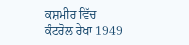ਕਸ਼ਮੀਰ ਵਿੱਚ ਕੰਟਰੋਲ ਰੇਖਾ 1949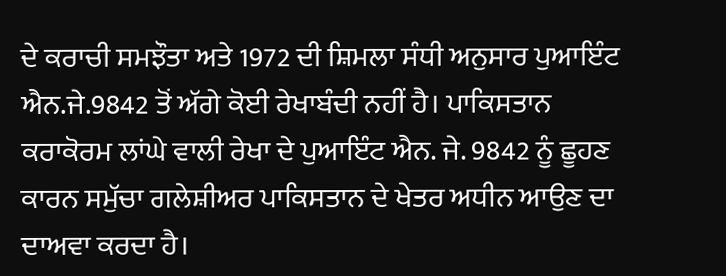ਦੇ ਕਰਾਚੀ ਸਮਝੌਤਾ ਅਤੇ 1972 ਦੀ ਸ਼ਿਮਲਾ ਸੰਧੀ ਅਨੁਸਾਰ ਪੁਆਇੰਟ ਐਨ.ਜੇ.9842 ਤੋਂ ਅੱਗੇ ਕੋਈ ਰੇਖਾਬੰਦੀ ਨਹੀਂ ਹੈ। ਪਾਕਿਸਤਾਨ ਕਰਾਕੋਰਮ ਲਾਂਘੇ ਵਾਲੀ ਰੇਖਾ ਦੇ ਪੁਆਇੰਟ ਐਨ. ਜੇ. 9842 ਨੂੰ ਛੂਹਣ ਕਾਰਨ ਸਮੁੱਚਾ ਗਲੇਸ਼ੀਅਰ ਪਾਕਿਸਤਾਨ ਦੇ ਖੇਤਰ ਅਧੀਨ ਆਉਣ ਦਾ ਦਾਅਵਾ ਕਰਦਾ ਹੈ।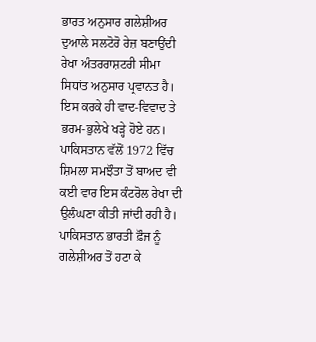ਭਾਰਤ ਅਨੁਸਾਰ ਗਲੇਸ਼ੀਅਰ ਦੁਆਲੇ ਸਲਟੋਰੋ ਰੇਜ਼ ਬਣਾਉਂਦੀ ਰੇਖਾ ਅੰਤਰਰਾਸ਼ਟਰੀ ਸੀਮਾ ਸਿਧਾਂਤ ਅਨੁਸਾਰ ਪ੍ਰਵਾਨਤ ਹੈ। ਇਸ ਕਰਕੇ ਹੀ ਵਾਦ-ਵਿਵਾਦ ਤੇ ਭਰਮ-ਭੁਲੇਖੇ ਖੜ੍ਹੇ ਹੋਏ ਹਨ। ਪਾਕਿਸਤਾਨ ਵੱਲੋਂ 1972 ਵਿੱਚ ਸ਼ਿਮਲਾ ਸਮਝੌਤਾ ਤੋਂ ਬਾਅਦ ਵੀ ਕਈ ਵਾਰ ਇਸ ਕੰਟਰੋਲ ਰੇਖਾ ਦੀ ਉਲੰਘਣਾ ਕੀਤੀ ਜਾਂਦੀ ਰਹੀ ਹੈ। ਪਾਕਿਸਤਾਨ ਭਾਰਤੀ ਫ਼ੌਜ ਨੂੰ ਗਲੇਸ਼ੀਅਰ ਤੋਂ ਹਟਾ ਕੇ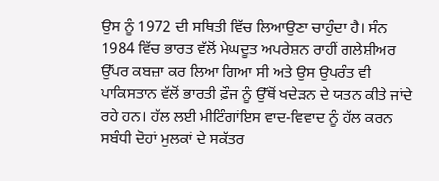ਉਸ ਨੂੰ 1972 ਦੀ ਸਥਿਤੀ ਵਿੱਚ ਲਿਆਉਣਾ ਚਾਹੁੰਦਾ ਹੈ। ਸੰਨ 1984 ਵਿੱਚ ਭਾਰਤ ਵੱਲੋਂ ਮੇਘਦੂਤ ਅਪਰੇਸ਼ਨ ਰਾਹੀਂ ਗਲੇਸ਼ੀਅਰ ਉੱਪਰ ਕਬਜ਼ਾ ਕਰ ਲਿਆ ਗਿਆ ਸੀ ਅਤੇ ਉਸ ਉਪਰੰਤ ਵੀ ਪਾਕਿਸਤਾਨ ਵੱਲੋਂ ਭਾਰਤੀ ਫ਼ੌਜ ਨੂੰ ਉੱਥੋਂ ਖਦੇੜਨ ਦੇ ਯਤਨ ਕੀਤੇ ਜਾਂਦੇ ਰਹੇ ਹਨ। ਹੱਲ ਲਈ ਮੀਟਿੰਗਾਂਇਸ ਵਾਦ-ਵਿਵਾਦ ਨੂੰ ਹੱਲ ਕਰਨ ਸਬੰਧੀ ਦੋਹਾਂ ਮੁਲਕਾਂ ਦੇ ਸਕੱਤਰ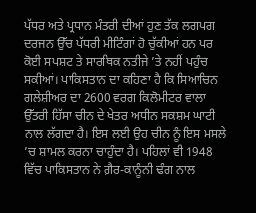ਪੱਧਰ ਅਤੇ ਪ੍ਰਧਾਨ ਮੰਤਰੀ ਦੀਆਂ ਹੁਣ ਤੱਕ ਲਗਪਗ ਦਰਜਨ ਉੱਚ ਪੱਧਰੀ ਮੀਟਿੰਗਾਂ ਹੋ ਚੁੱਕੀਆਂ ਹਨ ਪਰ ਕੋਈ ਸਪਸ਼ਟ ਤੇ ਸਾਰਥਿਕ ਨਤੀਜੇ ’ਤੇ ਨਹੀਂ ਪਹੁੰਚ ਸਕੀਆਂ। ਪਾਕਿਸਤਾਨ ਦਾ ਕਹਿਣਾ ਹੈ ਕਿ ਸਿਆਚਿਨ ਗਲੇਸ਼ੀਅਰ ਦਾ 2600 ਵਰਗ ਕਿਲੋਮੀਟਰ ਵਾਲਾ ਉੱਤਰੀ ਹਿੱਸਾ ਚੀਨ ਦੇ ਖੇਤਰ ਅਧੀਨ ਸਕਸ਼ਮ ਘਾਟੀ ਨਾਲ ਲੱਗਦਾ ਹੈ। ਇਸ ਲਈ ਉਹ ਚੀਨ ਨੂੰ ਇਸ ਮਸਲੇ ’ਚ ਸ਼ਾਮਲ ਕਰਨਾ ਚਾਹੁੰਦਾ ਹੈ। ਪਹਿਲਾਂ ਵੀ 1948 ਵਿੱਚ ਪਾਕਿਸਤਾਨ ਨੇ ਗ਼ੈਰ-ਕਾਨੂੰਨੀ ਢੰਗ ਨਾਲ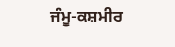ਜੰਮੂ-ਕਸ਼ਮੀਰ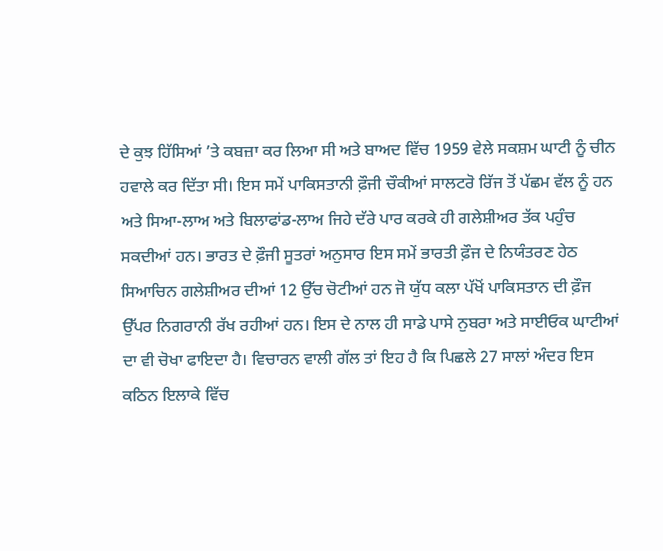ਦੇ ਕੁਝ ਹਿੱਸਿਆਂ ’ਤੇ ਕਬਜ਼ਾ ਕਰ ਲਿਆ ਸੀ ਅਤੇ ਬਾਅਦ ਵਿੱਚ 1959 ਵੇਲੇ ਸਕਸ਼ਮ ਘਾਟੀ ਨੂੰ ਚੀਨ ਹਵਾਲੇ ਕਰ ਦਿੱਤਾ ਸੀ। ਇਸ ਸਮੇਂ ਪਾਕਿਸਤਾਨੀ ਫ਼ੌਜੀ ਚੌਕੀਆਂ ਸਾਲਟਰੋ ਰਿੱਜ ਤੋਂ ਪੱਛਮ ਵੱਲ ਨੂੰ ਹਨ ਅਤੇ ਸਿਆ-ਲਾਅ ਅਤੇ ਬਿਲਾਫਾਂਡ-ਲਾਅ ਜਿਹੇ ਦੱਰੇ ਪਾਰ ਕਰਕੇ ਹੀ ਗਲੇਸ਼ੀਅਰ ਤੱਕ ਪਹੁੰਚ ਸਕਦੀਆਂ ਹਨ। ਭਾਰਤ ਦੇ ਫ਼ੌਜੀ ਸੂਤਰਾਂ ਅਨੁਸਾਰ ਇਸ ਸਮੇਂ ਭਾਰਤੀ ਫ਼ੌਜ ਦੇ ਨਿਯੰਤਰਣ ਹੇਠ ਸਿਆਚਿਨ ਗਲੇਸ਼ੀਅਰ ਦੀਆਂ 12 ਉੱਚ ਚੋਟੀਆਂ ਹਨ ਜੋ ਯੁੱਧ ਕਲਾ ਪੱਖੋਂ ਪਾਕਿਸਤਾਨ ਦੀ ਫ਼ੌਜ ਉੱਪਰ ਨਿਗਰਾਨੀ ਰੱਖ ਰਹੀਆਂ ਹਨ। ਇਸ ਦੇ ਨਾਲ ਹੀ ਸਾਡੇ ਪਾਸੇ ਨੁਬਰਾ ਅਤੇ ਸਾਈਓਕ ਘਾਟੀਆਂ ਦਾ ਵੀ ਚੋਖਾ ਫਾਇਦਾ ਹੈ। ਵਿਚਾਰਨ ਵਾਲੀ ਗੱਲ ਤਾਂ ਇਹ ਹੈ ਕਿ ਪਿਛਲੇ 27 ਸਾਲਾਂ ਅੰਦਰ ਇਸ ਕਠਿਨ ਇਲਾਕੇ ਵਿੱਚ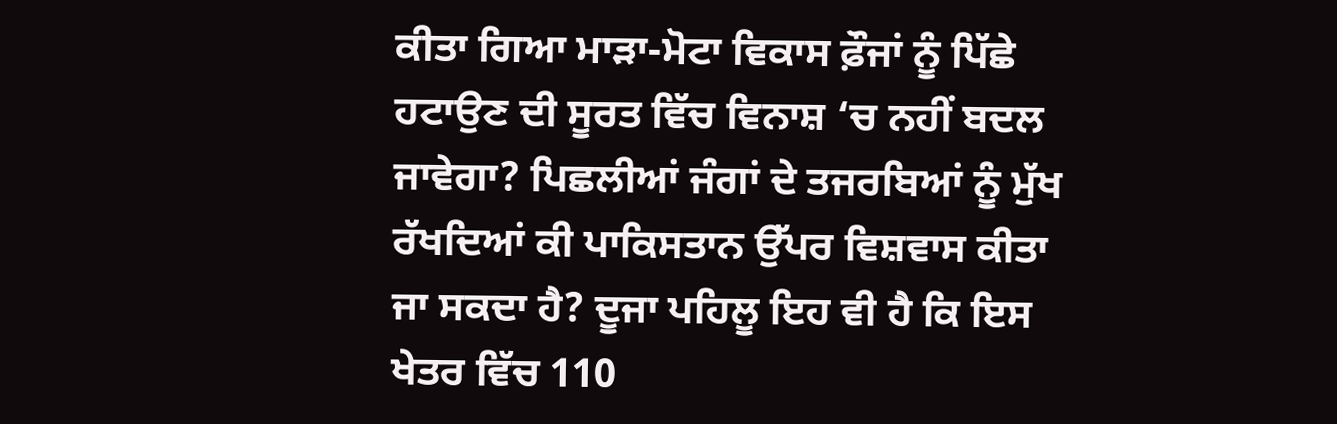ਕੀਤਾ ਗਿਆ ਮਾੜਾ-ਮੋਟਾ ਵਿਕਾਸ ਫ਼ੌਜਾਂ ਨੂੰ ਪਿੱਛੇ ਹਟਾਉਣ ਦੀ ਸੂਰਤ ਵਿੱਚ ਵਿਨਾਸ਼ ‘ਚ ਨਹੀਂ ਬਦਲ ਜਾਵੇਗਾ? ਪਿਛਲੀਆਂ ਜੰਗਾਂ ਦੇ ਤਜਰਬਿਆਂ ਨੂੰ ਮੁੱਖ ਰੱਖਦਿਆਂ ਕੀ ਪਾਕਿਸਤਾਨ ਉੱਪਰ ਵਿਸ਼ਵਾਸ ਕੀਤਾ ਜਾ ਸਕਦਾ ਹੈ? ਦੂਜਾ ਪਹਿਲੂ ਇਹ ਵੀ ਹੈ ਕਿ ਇਸ ਖੇਤਰ ਵਿੱਚ 110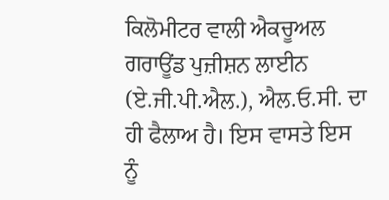ਕਿਲੋਮੀਟਰ ਵਾਲੀ ਐਕਚੂਅਲ ਗਰਾਊਂਡ ਪੁਜ਼ੀਸ਼ਨ ਲਾਈਨ (ਏ.ਜੀ.ਪੀ.ਐਲ.), ਐਲ.ਓ.ਸੀ. ਦਾ ਹੀ ਫੈਲਾਅ ਹੈ। ਇਸ ਵਾਸਤੇ ਇਸ ਨੂੰ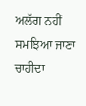ਅਲੱਗ ਨਹੀਂ ਸਮਝਿਆ ਜਾਣਾ ਚਾਹੀਦਾ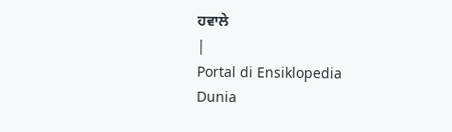ਹਵਾਲੇ
|
Portal di Ensiklopedia Dunia